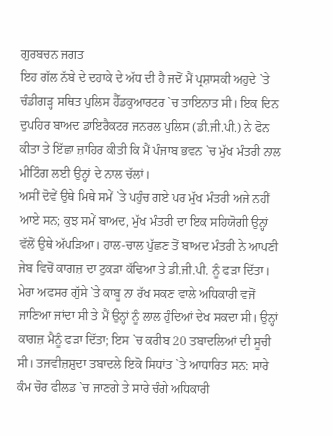ਗੁਰਬਚਨ ਜਗਤ
ਇਹ ਗੱਲ ਨੱਬੇ ਦੇ ਦਹਾਕੇ ਦੇ ਅੱਧ ਦੀ ਹੈ ਜਦੋਂ ਮੈਂ ਪ੍ਰਸ਼ਾਸਕੀ ਅਹੁਦੇ `ਤੇ ਚੰਡੀਗੜ੍ਹ ਸਥਿਤ ਪੁਲਿਸ ਹੈੱਡਕੁਆਰਟਰ `ਚ ਤਾਇਨਾਤ ਸੀ। ਇਕ ਦਿਨ ਦੁਪਹਿਰ ਬਾਅਦ ਡਾਇਰੈਕਟਰ ਜਨਰਲ ਪੁਲਿਸ (ਡੀ.ਜੀ.ਪੀ.) ਨੇ ਫੋਨ ਕੀਤਾ ਤੇ ਇੱਛਾ ਜ਼ਾਹਿਰ ਕੀਤੀ ਕਿ ਮੈਂ ਪੰਜਾਬ ਭਵਨ `ਚ ਮੁੱਖ ਮੰਤਰੀ ਨਾਲ ਮੀਟਿੰਗ ਲਈ ਉਨ੍ਹਾਂ ਦੇ ਨਾਲ ਚੱਲਾਂ।
ਅਸੀਂ ਦੋਵੇਂ ਉਥੇ ਮਿਥੇ ਸਮੇਂ `ਤੇ ਪਹੁੰਚ ਗਏ ਪਰ ਮੁੱਖ ਮੰਤਰੀ ਅਜੇ ਨਹੀਂ ਆਏ ਸਨ; ਕੁਝ ਸਮੇਂ ਬਾਅਦ, ਮੁੱਖ ਮੰਤਰੀ ਦਾ ਇਕ ਸਹਿਯੋਗੀ ਉਨ੍ਹਾਂ ਵੱਲੋਂ ਉਥੇ ਅੱਪੜਿਆ। ਹਾਲ-ਚਾਲ ਪੁੱਛਣ ਤੋਂ ਬਾਅਦ ਮੰਤਰੀ ਨੇ ਆਪਣੀ ਜੇਬ ਵਿਚੋਂ ਕਾਗਜ਼ ਦਾ ਟੁਕੜਾ ਕੱਢਿਆ ਤੇ ਡੀ.ਜੀ.ਪੀ. ਨੂੰ ਫੜਾ ਦਿੱਤਾ। ਮੇਰਾ ਅਫਸਰ ਗੁੱਸੇ `ਤੇ ਕਾਬੂ ਨਾ ਰੱਖ ਸਕਣ ਵਾਲੇ ਅਧਿਕਾਰੀ ਵਜੋਂ ਜਾਣਿਆ ਜਾਂਦਾ ਸੀ ਤੇ ਮੈਂ ਉਨ੍ਹਾਂ ਨੂੰ ਲਾਲ ਹੁੰਦਿਆਂ ਦੇਖ ਸਕਦਾ ਸੀ। ਉਨ੍ਹਾਂ ਕਾਗਜ਼ ਮੈਨੂੰ ਫੜਾ ਦਿੱਤਾ; ਇਸ `ਚ ਕਰੀਬ 20 ਤਬਾਦਲਿਆਂ ਦੀ ਸੂਚੀ ਸੀ। ਤਜਵੀਜ਼ਸ਼ੁਦਾ ਤਬਾਦਲੇ ਇਕੋ ਸਿਧਾਂਤ `ਤੇ ਆਧਾਰਿਤ ਸਨ: ਸਾਰੇ ਕੰਮ ਚੋਰ ਫੀਲਡ `ਚ ਜਾਣਗੇ ਤੇ ਸਾਰੇ ਚੰਗੇ ਅਧਿਕਾਰੀ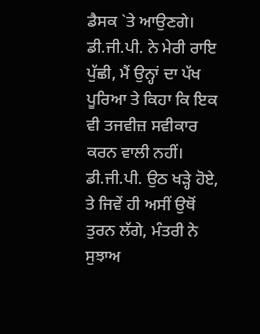ਡੈਸਕ `ਤੇ ਆਉਣਗੇ।
ਡੀ.ਜੀ.ਪੀ. ਨੇ ਮੇਰੀ ਰਾਇ ਪੁੱਛੀ, ਮੈਂ ਉਨ੍ਹਾਂ ਦਾ ਪੱਖ ਪੂਰਿਆ ਤੇ ਕਿਹਾ ਕਿ ਇਕ ਵੀ ਤਜਵੀਜ਼ ਸਵੀਕਾਰ ਕਰਨ ਵਾਲੀ ਨਹੀਂ। ਡੀ.ਜੀ.ਪੀ. ਉਠ ਖੜ੍ਹੇ ਹੋਏ, ਤੇ ਜਿਵੇਂ ਹੀ ਅਸੀਂ ਉਥੋਂ ਤੁਰਨ ਲੱਗੇ, ਮੰਤਰੀ ਨੇ ਸੁਝਾਅ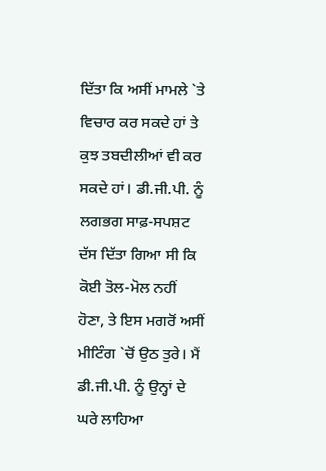ਦਿੱਤਾ ਕਿ ਅਸੀਂ ਮਾਮਲੇ `ਤੇ ਵਿਚਾਰ ਕਰ ਸਕਦੇ ਹਾਂ ਤੇ ਕੁਝ ਤਬਦੀਲੀਆਂ ਵੀ ਕਰ ਸਕਦੇ ਹਾਂ। ਡੀ.ਜੀ.ਪੀ. ਨੂੰ ਲਗਭਗ ਸਾਫ਼-ਸਪਸ਼ਟ ਦੱਸ ਦਿੱਤਾ ਗਿਆ ਸੀ ਕਿ ਕੋਈ ਤੋਲ-ਮੋਲ ਨਹੀਂ ਹੋਣਾ, ਤੇ ਇਸ ਮਗਰੋਂ ਅਸੀਂ ਮੀਟਿੰਗ `ਚੋਂ ਉਠ ਤੁਰੇ। ਮੈਂ ਡੀ.ਜੀ.ਪੀ. ਨੂੰ ਉਨ੍ਹਾਂ ਦੇ ਘਰੇ ਲਾਹਿਆ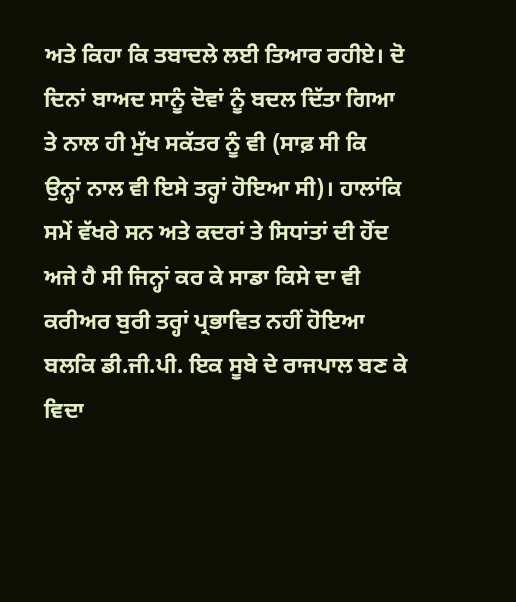ਅਤੇ ਕਿਹਾ ਕਿ ਤਬਾਦਲੇ ਲਈ ਤਿਆਰ ਰਹੀਏ। ਦੋ ਦਿਨਾਂ ਬਾਅਦ ਸਾਨੂੰ ਦੋਵਾਂ ਨੂੰ ਬਦਲ ਦਿੱਤਾ ਗਿਆ ਤੇ ਨਾਲ ਹੀ ਮੁੱਖ ਸਕੱਤਰ ਨੂੰ ਵੀ (ਸਾਫ਼ ਸੀ ਕਿ ਉਨ੍ਹਾਂ ਨਾਲ ਵੀ ਇਸੇ ਤਰ੍ਹਾਂ ਹੋਇਆ ਸੀ)। ਹਾਲਾਂਕਿ ਸਮੇਂ ਵੱਖਰੇ ਸਨ ਅਤੇ ਕਦਰਾਂ ਤੇ ਸਿਧਾਂਤਾਂ ਦੀ ਹੋਂਦ ਅਜੇ ਹੈ ਸੀ ਜਿਨ੍ਹਾਂ ਕਰ ਕੇ ਸਾਡਾ ਕਿਸੇ ਦਾ ਵੀ ਕਰੀਅਰ ਬੁਰੀ ਤਰ੍ਹਾਂ ਪ੍ਰਭਾਵਿਤ ਨਹੀਂ ਹੋਇਆ ਬਲਕਿ ਡੀ.ਜੀ.ਪੀ. ਇਕ ਸੂਬੇ ਦੇ ਰਾਜਪਾਲ ਬਣ ਕੇ ਵਿਦਾ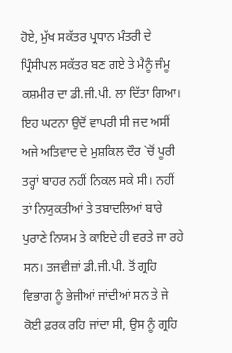ਹੋਏ, ਮੁੱਖ ਸਕੱਤਰ ਪ੍ਰਧਾਨ ਮੰਤਰੀ ਦੇ ਪ੍ਰਿੰਸੀਪਲ ਸਕੱਤਰ ਬਣ ਗਏ ਤੇ ਮੈਨੂੰ ਜੰਮੂ ਕਸ਼ਮੀਰ ਦਾ ਡੀ.ਜੀ.ਪੀ. ਲਾ ਦਿੱਤਾ ਗਿਆ।
ਇਹ ਘਟਨਾ ਉਦੋਂ ਵਾਪਰੀ ਸੀ ਜਦ ਅਸੀਂ ਅਜੇ ਅਤਿਵਾਦ ਦੇ ਮੁਸ਼ਕਿਲ ਦੌਰ `ਚੋਂ ਪੂਰੀ ਤਰ੍ਹਾਂ ਬਾਹਰ ਨਹੀਂ ਨਿਕਲ ਸਕੇ ਸੀ। ਨਹੀਂ ਤਾਂ ਨਿਯੁਕਤੀਆਂ ਤੇ ਤਬਾਦਲਿਆਂ ਬਾਰੇ ਪੁਰਾਣੇ ਨਿਯਮ ਤੇ ਕਾਇਦੇ ਹੀ ਵਰਤੇ ਜਾ ਰਹੇ ਸਨ। ਤਜਵੀਜ਼ਾਂ ਡੀ.ਜੀ.ਪੀ. ਤੋਂ ਗ੍ਰਹਿ ਵਿਭਾਗ ਨੂੰ ਭੇਜੀਆਂ ਜਾਂਦੀਆਂ ਸਨ ਤੇ ਜੇ ਕੋਈ ਫ਼ਰਕ ਰਹਿ ਜਾਂਦਾ ਸੀ, ਉਸ ਨੂੰ ਗ੍ਰਹਿ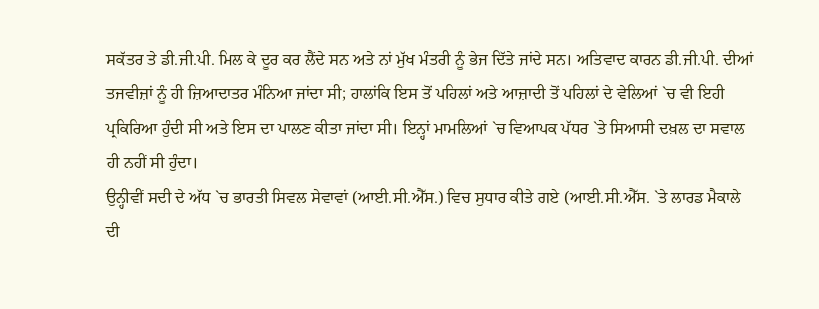ਸਕੱਤਰ ਤੇ ਡੀ.ਜੀ.ਪੀ. ਮਿਲ ਕੇ ਦੂਰ ਕਰ ਲੈਂਦੇ ਸਨ ਅਤੇ ਨਾਂ ਮੁੱਖ ਮੰਤਰੀ ਨੂੰ ਭੇਜ ਦਿੱਤੇ ਜਾਂਦੇ ਸਨ। ਅਤਿਵਾਦ ਕਾਰਨ ਡੀ.ਜੀ.ਪੀ. ਦੀਆਂ ਤਜਵੀਜ਼ਾਂ ਨੂੰ ਹੀ ਜ਼ਿਆਦਾਤਰ ਮੰਨਿਆ ਜਾਂਦਾ ਸੀ; ਹਾਲਾਂਕਿ ਇਸ ਤੋਂ ਪਹਿਲਾਂ ਅਤੇ ਆਜ਼ਾਦੀ ਤੋਂ ਪਹਿਲਾਂ ਦੇ ਵੇਲਿਆਂ `ਚ ਵੀ ਇਹੀ ਪ੍ਰਕਿਰਿਆ ਹੁੰਦੀ ਸੀ ਅਤੇ ਇਸ ਦਾ ਪਾਲਣ ਕੀਤਾ ਜਾਂਦਾ ਸੀ। ਇਨ੍ਹਾਂ ਮਾਮਲਿਆਂ `ਚ ਵਿਆਪਕ ਪੱਧਰ `ਤੇ ਸਿਆਸੀ ਦਖ਼ਲ ਦਾ ਸਵਾਲ ਹੀ ਨਹੀਂ ਸੀ ਹੁੰਦਾ।
ਉਨ੍ਹੀਵੀਂ ਸਦੀ ਦੇ ਅੱਧ `ਚ ਭਾਰਤੀ ਸਿਵਲ ਸੇਵਾਵਾਂ (ਆਈ.ਸੀ.ਐੱਸ.) ਵਿਚ ਸੁਧਾਰ ਕੀਤੇ ਗਏ (ਆਈ.ਸੀ.ਐੱਸ. `ਤੇ ਲਾਰਡ ਮੈਕਾਲੇ ਦੀ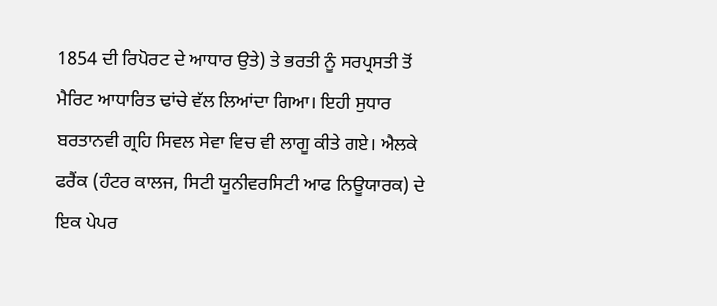1854 ਦੀ ਰਿਪੋਰਟ ਦੇ ਆਧਾਰ ਉਤੇ) ਤੇ ਭਰਤੀ ਨੂੰ ਸਰਪ੍ਰਸਤੀ ਤੋਂ ਮੈਰਿਟ ਆਧਾਰਿਤ ਢਾਂਚੇ ਵੱਲ ਲਿਆਂਦਾ ਗਿਆ। ਇਹੀ ਸੁਧਾਰ ਬਰਤਾਨਵੀ ਗ੍ਰਹਿ ਸਿਵਲ ਸੇਵਾ ਵਿਚ ਵੀ ਲਾਗੂ ਕੀਤੇ ਗਏ। ਐਲਕੇ ਫਰੈਂਕ (ਹੰਟਰ ਕਾਲਜ, ਸਿਟੀ ਯੂਨੀਵਰਸਿਟੀ ਆਫ ਨਿਊਯਾਰਕ) ਦੇ ਇਕ ਪੇਪਰ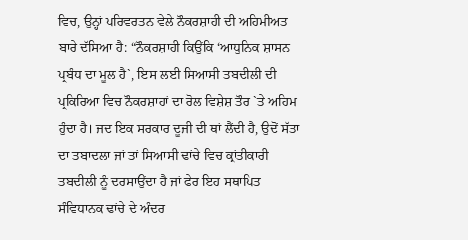ਵਿਚ, ਉਨ੍ਹਾਂ ਪਰਿਵਰਤਨ ਵੇਲੇ ਨੌਕਰਸ਼ਾਹੀ ਦੀ ਅਹਿਮੀਅਤ ਬਾਰੇ ਦੱਸਿਆ ਹੈ: “ਨੌਕਰਸ਼ਾਹੀ ਕਿਉਂਕਿ ‘ਆਧੁਨਿਕ ਸ਼ਾਸਨ ਪ੍ਰਬੰਧ ਦਾ ਮੂਲ ਹੈ`, ਇਸ ਲਈ ਸਿਆਸੀ ਤਬਦੀਲੀ ਦੀ ਪ੍ਰਕਿਰਿਆ ਵਿਚ ਨੌਕਰਸ਼ਾਹਾਂ ਦਾ ਰੋਲ ਵਿਸ਼ੇਸ਼ ਤੌਰ `ਤੇ ਅਹਿਮ ਹੁੰਦਾ ਹੈ। ਜਦ ਇਕ ਸਰਕਾਰ ਦੂਜੀ ਦੀ ਥਾਂ ਲੈਂਦੀ ਹੈ, ਉਦੋਂ ਸੱਤਾ ਦਾ ਤਬਾਦਲਾ ਜਾਂ ਤਾਂ ਸਿਆਸੀ ਢਾਂਚੇ ਵਿਚ ਕ੍ਰਾਂਤੀਕਾਰੀ ਤਬਦੀਲੀ ਨੂੰ ਦਰਸਾਉਂਦਾ ਹੈ ਜਾਂ ਫੇਰ ਇਹ ਸਥਾਪਿਤ ਸੰਵਿਧਾਨਕ ਢਾਂਚੇ ਦੇ ਅੰਦਰ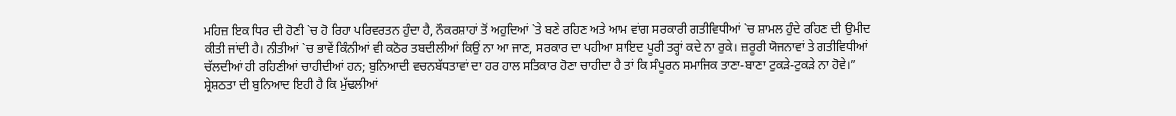ਮਹਿਜ਼ ਇਕ ਧਿਰ ਦੀ ਹੋਣੀ `ਚ ਹੋ ਰਿਹਾ ਪਰਿਵਰਤਨ ਹੁੰਦਾ ਹੈ, ਨੌਕਰਸ਼ਾਹਾਂ ਤੋਂ ਅਹੁਦਿਆਂ `ਤੇ ਬਣੇ ਰਹਿਣ ਅਤੇ ਆਮ ਵਾਂਗ ਸਰਕਾਰੀ ਗਤੀਵਿਧੀਆਂ `ਚ ਸ਼ਾਮਲ ਹੁੰਦੇ ਰਹਿਣ ਦੀ ਉਮੀਦ ਕੀਤੀ ਜਾਂਦੀ ਹੈ। ਨੀਤੀਆਂ `ਚ ਭਾਵੇਂ ਕਿੰਨੀਆਂ ਵੀ ਕਠੋਰ ਤਬਦੀਲੀਆਂ ਕਿਉਂ ਨਾ ਆ ਜਾਣ, ਸਰਕਾਰ ਦਾ ਪਹੀਆ ਸ਼ਾਇਦ ਪੂਰੀ ਤਰ੍ਹਾਂ ਕਦੇ ਨਾ ਰੁਕੇ। ਜ਼ਰੂਰੀ ਯੋਜਨਾਵਾਂ ਤੇ ਗਤੀਵਿਧੀਆਂ ਚੱਲਦੀਆਂ ਹੀ ਰਹਿਣੀਆਂ ਚਾਹੀਦੀਆਂ ਹਨ; ਬੁਨਿਆਦੀ ਵਚਨਬੱਧਤਾਵਾਂ ਦਾ ਹਰ ਹਾਲ ਸਤਿਕਾਰ ਹੋਣਾ ਚਾਹੀਦਾ ਹੈ ਤਾਂ ਕਿ ਸੰਪੂਰਨ ਸਮਾਜਿਕ ਤਾਣਾ-ਬਾਣਾ ਟੁਕੜੇ-ਟੁਕੜੇ ਨਾ ਹੋਵੇ।”
ਸ਼੍ਰੇਸ਼ਠਤਾ ਦੀ ਬੁਨਿਆਦ ਇਹੀ ਹੈ ਕਿ ਮੁੱਢਲੀਆਂ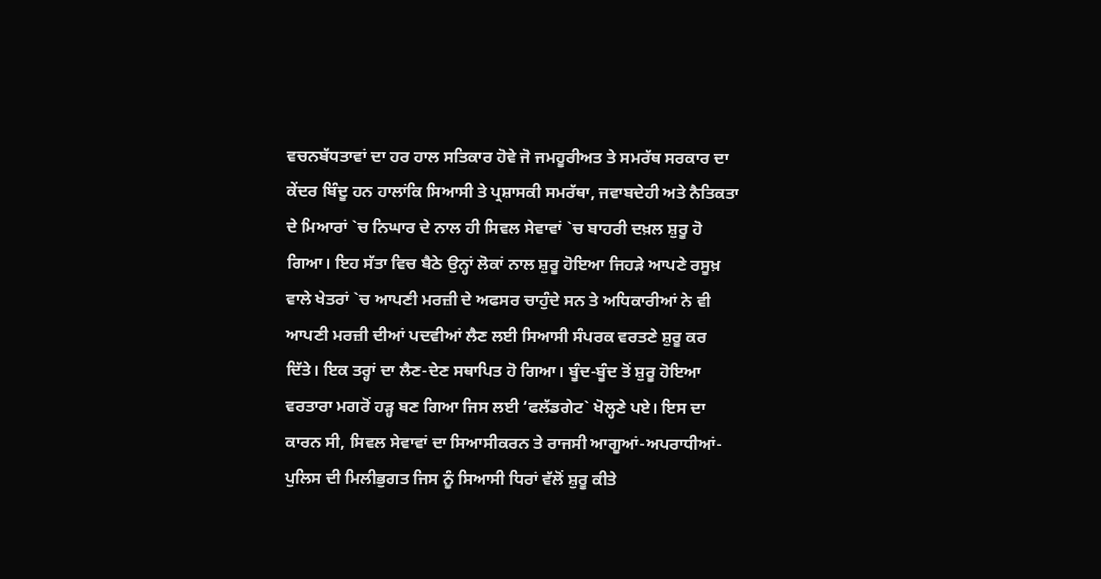ਵਚਨਬੱਧਤਾਵਾਂ ਦਾ ਹਰ ਹਾਲ ਸਤਿਕਾਰ ਹੋਵੇ ਜੋ ਜਮਹੂਰੀਅਤ ਤੇ ਸਮਰੱਥ ਸਰਕਾਰ ਦਾ ਕੇਂਦਰ ਬਿੰਦੂ ਹਨ ਹਾਲਾਂਕਿ ਸਿਆਸੀ ਤੇ ਪ੍ਰਸ਼ਾਸਕੀ ਸਮਰੱਥਾ, ਜਵਾਬਦੇਹੀ ਅਤੇ ਨੈਤਿਕਤਾ ਦੇ ਮਿਆਰਾਂ `ਚ ਨਿਘਾਰ ਦੇ ਨਾਲ ਹੀ ਸਿਵਲ ਸੇਵਾਵਾਂ `ਚ ਬਾਹਰੀ ਦਖ਼ਲ ਸ਼ੁਰੂ ਹੋ ਗਿਆ। ਇਹ ਸੱਤਾ ਵਿਚ ਬੈਠੇ ਉਨ੍ਹਾਂ ਲੋਕਾਂ ਨਾਲ ਸ਼ੁਰੂ ਹੋਇਆ ਜਿਹੜੇ ਆਪਣੇ ਰਸੂਖ਼ ਵਾਲੇ ਖੇਤਰਾਂ `ਚ ਆਪਣੀ ਮਰਜ਼ੀ ਦੇ ਅਫਸਰ ਚਾਹੁੰਦੇ ਸਨ ਤੇ ਅਧਿਕਾਰੀਆਂ ਨੇ ਵੀ ਆਪਣੀ ਮਰਜ਼ੀ ਦੀਆਂ ਪਦਵੀਆਂ ਲੈਣ ਲਈ ਸਿਆਸੀ ਸੰਪਰਕ ਵਰਤਣੇ ਸ਼ੁਰੂ ਕਰ ਦਿੱਤੇ। ਇਕ ਤਰ੍ਹਾਂ ਦਾ ਲੈਣ-ਦੇਣ ਸਥਾਪਿਤ ਹੋ ਗਿਆ। ਬੂੰਦ-ਬੂੰਦ ਤੋਂ ਸ਼ੁਰੂ ਹੋਇਆ ਵਰਤਾਰਾ ਮਗਰੋਂ ਹੜ੍ਹ ਬਣ ਗਿਆ ਜਿਸ ਲਈ ‘ਫਲੱਡਗੇਟ` ਖੋਲ੍ਹਣੇ ਪਏ। ਇਸ ਦਾ ਕਾਰਨ ਸੀ, ਸਿਵਲ ਸੇਵਾਵਾਂ ਦਾ ਸਿਆਸੀਕਰਨ ਤੇ ਰਾਜਸੀ ਆਗੂਆਂ-ਅਪਰਾਧੀਆਂ-ਪੁਲਿਸ ਦੀ ਮਿਲੀਭੁਗਤ ਜਿਸ ਨੂੰ ਸਿਆਸੀ ਧਿਰਾਂ ਵੱਲੋਂ ਸ਼ੁਰੂ ਕੀਤੇ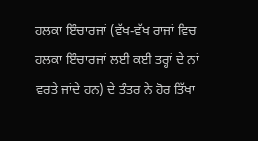ਹਲਕਾ ਇੰਚਾਰਜਾਂ (ਵੱਖ-ਵੱਖ ਰਾਜਾਂ ਵਿਚ ਹਲਕਾ ਇੰਚਾਰਜਾਂ ਲਈ ਕਈ ਤਰ੍ਹਾਂ ਦੇ ਨਾਂ ਵਰਤੇ ਜਾਂਦੇ ਹਨ) ਦੇ ਤੰਤਰ ਨੇ ਹੋਰ ਤਿੱਖਾ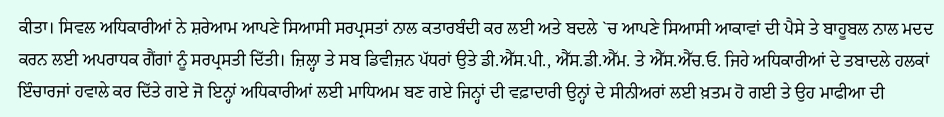ਕੀਤਾ। ਸਿਵਲ ਅਧਿਕਾਰੀਆਂ ਨੇ ਸ਼ਰੇਆਮ ਆਪਣੇ ਸਿਆਸੀ ਸਰਪ੍ਰਸਤਾਂ ਨਾਲ ਕਤਾਰਬੰਦੀ ਕਰ ਲਈ ਅਤੇ ਬਦਲੇ `ਚ ਆਪਣੇ ਸਿਆਸੀ ਆਕਾਵਾਂ ਦੀ ਪੈਸੇ ਤੇ ਬਾਹੂਬਲ ਨਾਲ ਮਦਦ ਕਰਨ ਲਈ ਅਪਰਾਧਕ ਗੈਂਗਾਂ ਨੂੰ ਸਰਪ੍ਰਸਤੀ ਦਿੱਤੀ। ਜ਼ਿਲ੍ਹਾ ਤੇ ਸਬ ਡਿਵੀਜ਼ਨ ਪੱਧਰਾਂ ਉਤੇ ਡੀ.ਐੱਸ.ਪੀ., ਐੱਸ.ਡੀ.ਐੱਮ. ਤੇ ਐੱਸ.ਐੱਚ.ਓ. ਜਿਹੇ ਅਧਿਕਾਰੀਆਂ ਦੇ ਤਬਾਦਲੇ ਹਲਕਾਂ ਇੰਚਾਰਜਾਂ ਹਵਾਲੇ ਕਰ ਦਿੱਤੇ ਗਏ ਜੋ ਇਨ੍ਹਾਂ ਅਧਿਕਾਰੀਆਂ ਲਈ ਮਾਧਿਅਮ ਬਣ ਗਏ ਜਿਨ੍ਹਾਂ ਦੀ ਵਫ਼ਾਦਾਰੀ ਉਨ੍ਹਾਂ ਦੇ ਸੀਨੀਅਰਾਂ ਲਈ ਖ਼ਤਮ ਹੋ ਗਈ ਤੇ ਉਹ ਮਾਫੀਆ ਦੀ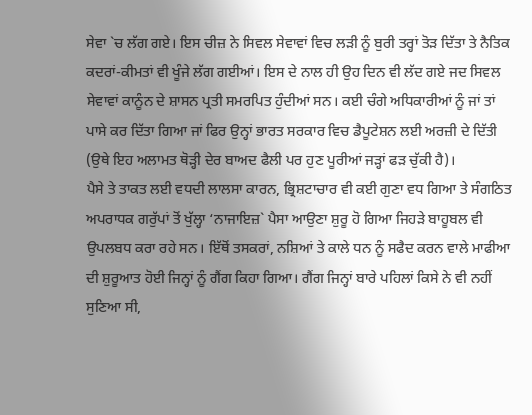ਸੇਵਾ `ਚ ਲੱਗ ਗਏ। ਇਸ ਚੀਜ਼ ਨੇ ਸਿਵਲ ਸੇਵਾਵਾਂ ਵਿਚ ਲੜੀ ਨੂੰ ਬੁਰੀ ਤਰ੍ਹਾਂ ਤੋੜ ਦਿੱਤਾ ਤੇ ਨੈਤਿਕ ਕਦਰਾਂ-ਕੀਮਤਾਂ ਵੀ ਖੂੰਜੇ ਲੱਗ ਗਈਆਂ। ਇਸ ਦੇ ਨਾਲ ਹੀ ਉਹ ਦਿਨ ਵੀ ਲੱਦ ਗਏ ਜਦ ਸਿਵਲ ਸੇਵਾਵਾਂ ਕਾਨੂੰਨ ਦੇ ਸ਼ਾਸਨ ਪ੍ਰਤੀ ਸਮਰਪਿਤ ਹੁੰਦੀਆਂ ਸਨ। ਕਈ ਚੰਗੇ ਅਧਿਕਾਰੀਆਂ ਨੂੰ ਜਾਂ ਤਾਂ ਪਾਸੇ ਕਰ ਦਿੱਤਾ ਗਿਆ ਜਾਂ ਫਿਰ ਉਨ੍ਹਾਂ ਭਾਰਤ ਸਰਕਾਰ ਵਿਚ ਡੈਪੂਟੇਸ਼ਨ ਲਈ ਅਰਜ਼ੀ ਦੇ ਦਿੱਤੀ (ਉਥੇ ਇਹ ਅਲਾਮਤ ਥੋੜ੍ਹੀ ਦੇਰ ਬਾਅਦ ਫੈਲੀ ਪਰ ਹੁਣ ਪੂਰੀਆਂ ਜੜ੍ਹਾਂ ਫੜ ਚੁੱਕੀ ਹੈ)।
ਪੈਸੇ ਤੇ ਤਾਕਤ ਲਈ ਵਧਦੀ ਲਾਲਸਾ ਕਾਰਨ, ਭ੍ਰਿਸ਼ਟਾਚਾਰ ਵੀ ਕਈ ਗੁਣਾ ਵਧ ਗਿਆ ਤੇ ਸੰਗਠਿਤ ਅਪਰਾਧਕ ਗਰੁੱਪਾਂ ਤੋਂ ਖੁੱਲ੍ਹਾ ‘ਨਾਜਾਇਜ਼` ਪੈਸਾ ਆਉਣਾ ਸ਼ੁਰੂ ਹੋ ਗਿਆ ਜਿਹੜੇ ਬਾਹੂਬਲ ਵੀ ਉਪਲਬਧ ਕਰਾ ਰਹੇ ਸਨ। ਇੱਥੋਂ ਤਸਕਰਾਂ, ਨਸ਼ਿਆਂ ਤੇ ਕਾਲੇ ਧਨ ਨੂੰ ਸਫੈਦ ਕਰਨ ਵਾਲੇ ਮਾਫੀਆ ਦੀ ਸ਼ੁਰੂਆਤ ਹੋਈ ਜਿਨ੍ਹਾਂ ਨੂੰ ਗੈਂਗ ਕਿਹਾ ਗਿਆ। ਗੈਂਗ ਜਿਨ੍ਹਾਂ ਬਾਰੇ ਪਹਿਲਾਂ ਕਿਸੇ ਨੇ ਵੀ ਨਹੀਂ ਸੁਣਿਆ ਸੀ,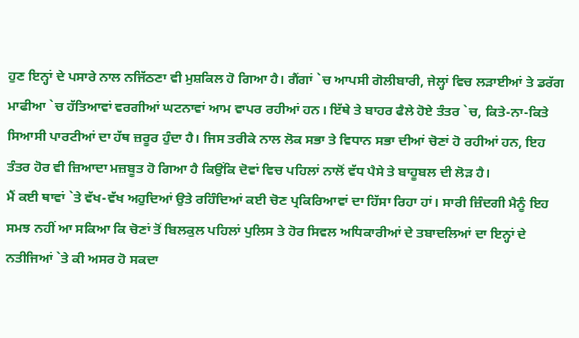ਹੁਣ ਇਨ੍ਹਾਂ ਦੇ ਪਸਾਰੇ ਨਾਲ ਨਜਿੱਠਣਾ ਵੀ ਮੁਸ਼ਕਿਲ ਹੋ ਗਿਆ ਹੈ। ਗੈਂਗਾਂ `ਚ ਆਪਸੀ ਗੋਲੀਬਾਰੀ, ਜੇਲ੍ਹਾਂ ਵਿਚ ਲੜਾਈਆਂ ਤੇ ਡਰੱਗ ਮਾਫੀਆ `ਚ ਹੱਤਿਆਵਾਂ ਵਰਗੀਆਂ ਘਟਨਾਵਾਂ ਆਮ ਵਾਪਰ ਰਹੀਆਂ ਹਨ। ਇੱਥੇ ਤੇ ਬਾਹਰ ਫੈਲੇ ਹੋਏ ਤੰਤਰ `ਚ, ਕਿਤੇ-ਨਾ-ਕਿਤੇ ਸਿਆਸੀ ਪਾਰਟੀਆਂ ਦਾ ਹੱਥ ਜ਼ਰੂਰ ਹੁੰਦਾ ਹੈ। ਜਿਸ ਤਰੀਕੇ ਨਾਲ ਲੋਕ ਸਭਾ ਤੇ ਵਿਧਾਨ ਸਭਾ ਦੀਆਂ ਚੋਣਾਂ ਹੋ ਰਹੀਆਂ ਹਨ, ਇਹ ਤੰਤਰ ਹੋਰ ਵੀ ਜ਼ਿਆਦਾ ਮਜ਼ਬੂਤ ਹੋ ਗਿਆ ਹੈ ਕਿਉਂਕਿ ਦੋਵਾਂ ਵਿਚ ਪਹਿਲਾਂ ਨਾਲੋਂ ਵੱਧ ਪੈਸੇ ਤੇ ਬਾਹੂਬਲ ਦੀ ਲੋੜ ਹੈ।
ਮੈਂ ਕਈ ਥਾਵਾਂ `ਤੇ ਵੱਖ-ਵੱਖ ਅਹੁਦਿਆਂ ਉਤੇ ਰਹਿੰਦਿਆਂ ਕਈ ਚੋਣ ਪ੍ਰਕਿਰਿਆਵਾਂ ਦਾ ਹਿੱਸਾ ਰਿਹਾ ਹਾਂ। ਸਾਰੀ ਜ਼ਿੰਦਗੀ ਮੈਨੂੰ ਇਹ ਸਮਝ ਨਹੀਂ ਆ ਸਕਿਆ ਕਿ ਚੋਣਾਂ ਤੋਂ ਬਿਲਕੁਲ ਪਹਿਲਾਂ ਪੁਲਿਸ ਤੇ ਹੋਰ ਸਿਵਲ ਅਧਿਕਾਰੀਆਂ ਦੇ ਤਬਾਦਲਿਆਂ ਦਾ ਇਨ੍ਹਾਂ ਦੇ ਨਤੀਜਿਆਂ `ਤੇ ਕੀ ਅਸਰ ਹੋ ਸਕਦਾ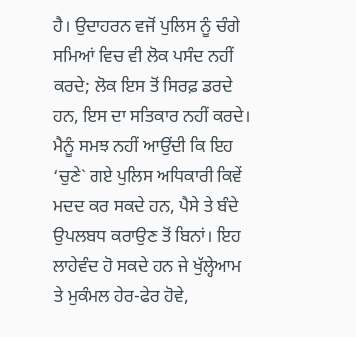ਹੈ। ਉਦਾਹਰਨ ਵਜੋਂ ਪੁਲਿਸ ਨੂੰ ਚੰਗੇ ਸਮਿਆਂ ਵਿਚ ਵੀ ਲੋਕ ਪਸੰਦ ਨਹੀਂ ਕਰਦੇ; ਲੋਕ ਇਸ ਤੋਂ ਸਿਰਫ਼ ਡਰਦੇ ਹਨ, ਇਸ ਦਾ ਸਤਿਕਾਰ ਨਹੀਂ ਕਰਦੇ। ਮੈਨੂੰ ਸਮਝ ਨਹੀਂ ਆਉਂਦੀ ਕਿ ਇਹ ‘ਚੁਣੇ` ਗਏ ਪੁਲਿਸ ਅਧਿਕਾਰੀ ਕਿਵੇਂ ਮਦਦ ਕਰ ਸਕਦੇ ਹਨ, ਪੈਸੇ ਤੇ ਬੰਦੇ ਉਪਲਬਧ ਕਰਾਉਣ ਤੋਂ ਬਿਨਾਂ। ਇਹ ਲਾਹੇਵੰਦ ਹੋ ਸਕਦੇ ਹਨ ਜੇ ਖੁੱਲ੍ਹੇਆਮ ਤੇ ਮੁਕੰਮਲ ਹੇਰ-ਫੇਰ ਹੋਵੇ,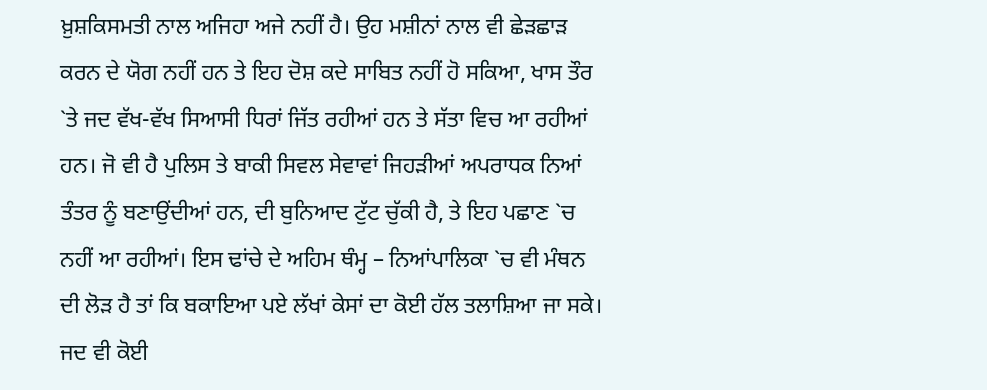ਖ਼ੁਸ਼ਕਿਸਮਤੀ ਨਾਲ ਅਜਿਹਾ ਅਜੇ ਨਹੀਂ ਹੈ। ਉਹ ਮਸ਼ੀਨਾਂ ਨਾਲ ਵੀ ਛੇੜਛਾੜ ਕਰਨ ਦੇ ਯੋਗ ਨਹੀਂ ਹਨ ਤੇ ਇਹ ਦੋਸ਼ ਕਦੇ ਸਾਬਿਤ ਨਹੀਂ ਹੋ ਸਕਿਆ, ਖਾਸ ਤੌਰ `ਤੇ ਜਦ ਵੱਖ-ਵੱਖ ਸਿਆਸੀ ਧਿਰਾਂ ਜਿੱਤ ਰਹੀਆਂ ਹਨ ਤੇ ਸੱਤਾ ਵਿਚ ਆ ਰਹੀਆਂ ਹਨ। ਜੋ ਵੀ ਹੈ ਪੁਲਿਸ ਤੇ ਬਾਕੀ ਸਿਵਲ ਸੇਵਾਵਾਂ ਜਿਹੜੀਆਂ ਅਪਰਾਧਕ ਨਿਆਂ ਤੰਤਰ ਨੂੰ ਬਣਾਉਂਦੀਆਂ ਹਨ, ਦੀ ਬੁਨਿਆਦ ਟੁੱਟ ਚੁੱਕੀ ਹੈ, ਤੇ ਇਹ ਪਛਾਣ `ਚ ਨਹੀਂ ਆ ਰਹੀਆਂ। ਇਸ ਢਾਂਚੇ ਦੇ ਅਹਿਮ ਥੰਮ੍ਹ – ਨਿਆਂਪਾਲਿਕਾ `ਚ ਵੀ ਮੰਥਨ ਦੀ ਲੋੜ ਹੈ ਤਾਂ ਕਿ ਬਕਾਇਆ ਪਏ ਲੱਖਾਂ ਕੇਸਾਂ ਦਾ ਕੋਈ ਹੱਲ ਤਲਾਸ਼ਿਆ ਜਾ ਸਕੇ।
ਜਦ ਵੀ ਕੋਈ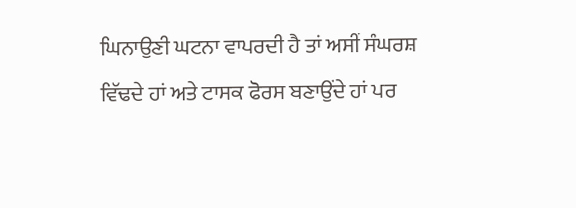ਘਿਨਾਉਣੀ ਘਟਨਾ ਵਾਪਰਦੀ ਹੈ ਤਾਂ ਅਸੀਂ ਸੰਘਰਸ਼ ਵਿੱਢਦੇ ਹਾਂ ਅਤੇ ਟਾਸਕ ਫੋਰਸ ਬਣਾਉਂਦੇ ਹਾਂ ਪਰ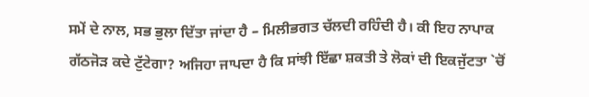ਸਮੇਂ ਦੇ ਨਾਲ, ਸਭ ਭੁਲਾ ਦਿੱਤਾ ਜਾਂਦਾ ਹੈ – ਮਿਲੀਭਗਤ ਚੱਲਦੀ ਰਹਿੰਦੀ ਹੈ। ਕੀ ਇਹ ਨਾਪਾਕ ਗੱਠਜੋੜ ਕਦੇ ਟੁੱਟੇਗਾ? ਅਜਿਹਾ ਜਾਪਦਾ ਹੈ ਕਿ ਸਾਂਝੀ ਇੱਛਾ ਸ਼ਕਤੀ ਤੇ ਲੋਕਾਂ ਦੀ ਇਕਜੁੱਟਤਾ `ਚੋਂ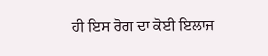ਹੀ ਇਸ ਰੋਗ ਦਾ ਕੋਈ ਇਲਾਜ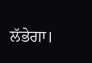ਲੱਭੇਗਾ।